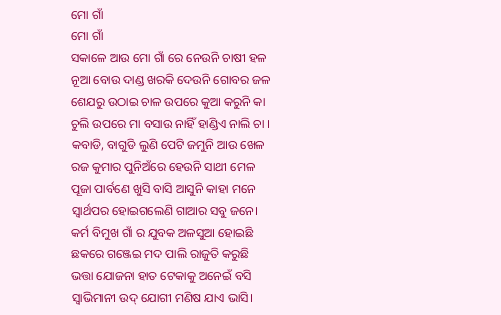ମୋ ଗାଁ
ମୋ ଗାଁ
ସକାଳେ ଆଉ ମୋ ଗାଁ ରେ ନେଉନି ଚାଷୀ ହଳ
ନୂଆ ବୋଉ ଦାଣ୍ଡ ଖରକି ଦେଉନି ଗୋବର ଜଳ
ଶେଯରୁ ଉଠାଇ ଚାଳ ଉପରେ କୁଆ କରୁନି କା
ଚୁଲି ଉପରେ ମା ବସାଉ ନାହିଁ ହାଣ୍ଡିଏ ନାଲି ଚା ।
କବାଡି, ବାଗୁଡି ଲୁଣି ପେଟି ଜମୁନି ଆଉ ଖେଳ
ରଜ କୁମାର ପୁନିଅଁରେ ହେଉନି ସାଥୀ ମେଳ
ପୂଜା ପାର୍ବଣେ ଖୁସି ବାସି ଆସୁନି କାହା ମନେ
ସ୍ୱାର୍ଥପର ହୋଇଗଲେଣି ଗାଆର ସବୁ ଜନେ।
କର୍ମ ବିମୁଖ ଗାଁ ର ଯୁବକ ଅଳସୁଆ ହୋଇଛି
ଛକରେ ଗଞ୍ଜେଇ ମଦ ପାଲି ରାଜୁତି କରୁଛି
ଭତ୍ତା ଯୋଜନା ହାତ ଟେକାକୁ ଅନେଇଁ ବସି
ସ୍ୱାଭିମାନୀ ଉଦ୍ ଯୋଗୀ ମଣିଷ ଯାଏ ଭାସି।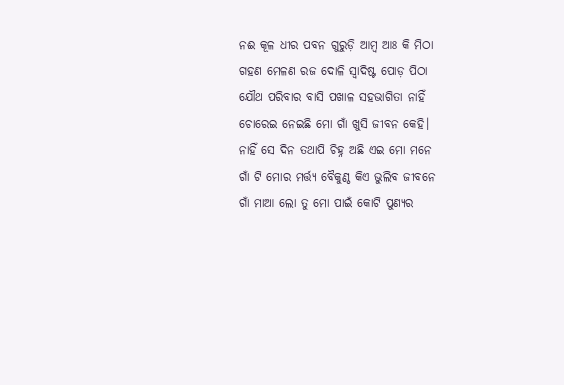ନଈ କୂଳ ଧୀର ପବନ ଗୁରୁଡ଼ି ଆମ୍ବ ଆଃ କି ମିଠା
ଗହଣ ମେଳଣ ରଜ ଦୋଳି ସ୍ୱାଦିଷ୍ଟ ପୋଡ଼ ପିଠା
ଯୌଥ ପରିବାର ବାସି ପଖାଳ ସହଭାଗିତା ନାହିଁ
ଚୋରେଇ ନେଇଛି ମୋ ଗାଁ ଖୁସି ଜୀବନ କେହି।
ନାହିଁ ସେ ଦିନ ତଥାପି ଚିହ୍ନ ଅଛି ଏଇ ମୋ ମନେ
ଗାଁ ଟି ମୋର ମର୍ତ୍ତ୍ୟ ବୈକୁଣ୍ଠ କିଏ ଭୁଲିବ ଜୀବନେ
ଗାଁ ମାଆ ଲୋ ତୁ ମୋ ପାଇଁ କୋଟି ପୁଣ୍ୟର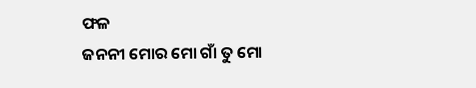ଫଳ
ଜନନୀ ମୋର ମୋ ଗାଁ ତୁ ମୋ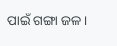ପାଇଁ ଗଙ୍ଗା ଜଳ।